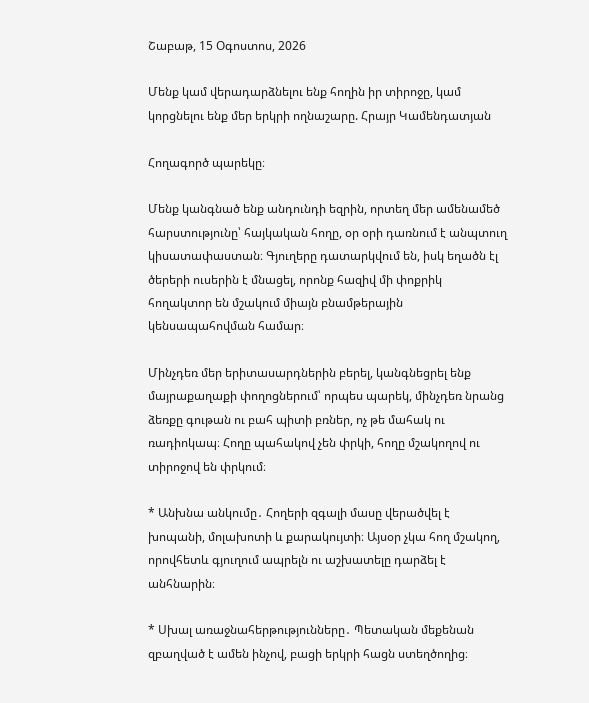Շաբաթ, 15 Օգոստոս, 2026

Մենք կամ վերադարձնելու ենք հողին իր տիրոջը, կամ կորցնելու ենք մեր երկրի ողնաշարը. Հրայր Կամենդատյան

Հողագործ պարեկը։

Մենք կանգնած ենք անդունդի եզրին, որտեղ մեր ամենամեծ հարստությունը՝ հայկական հողը, օր օրի դառնում է անպտուղ կիսատափաստան։ Գյուղերը դատարկվում են, իսկ եղածն էլ ծերերի ուսերին է մնացել, որոնք հազիվ մի փոքրիկ հողակտոր են մշակում միայն բնամթերային կենսապահովման համար։

Մինչդեռ մեր երիտասարդներին բերել, կանգնեցրել ենք մայրաքաղաքի փողոցներում՝ որպես պարեկ, մինչդեռ նրանց ձեռքը գութան ու բահ պիտի բռներ, ոչ թե մահակ ու ռադիոկապ։ Հողը պահակով չեն փրկի, հողը մշակողով ու տիրոջով են փրկում։

* Անխնա անկումը․ Հողերի զգալի մասը վերածվել է խոպանի, մոլախոտի և քարակույտի։ Այսօր չկա հող մշակող, որովհետև գյուղում ապրելն ու աշխատելը դարձել է անհնարին։

* Սխալ առաջնահերթությունները․ Պետական մեքենան զբաղված է ամեն ինչով, բացի երկրի հացն ստեղծողից։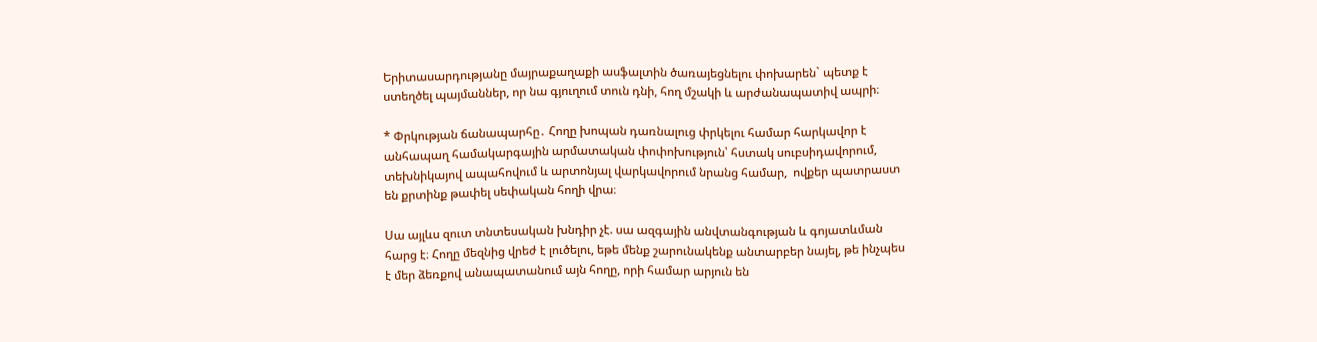Երիտասարդությանը մայրաքաղաքի ասֆալտին ծառայեցնելու փոխարեն` պետք է ստեղծել պայմաններ, որ նա գյուղում տուն դնի, հող մշակի և արժանապատիվ ապրի։

* Փրկության ճանապարհը․ Հողը խոպան դառնալուց փրկելու համար հարկավոր է անհապաղ համակարգային արմատական փոփոխություն՝ հստակ սուբսիդավորում, տեխնիկայով ապահովում և արտոնյալ վարկավորում նրանց համար,  ովքեր պատրաստ են քրտինք թափել սեփական հողի վրա։

Սա այլևս զուտ տնտեսական խնդիր չէ. սա ազգային անվտանգության և գոյատևման հարց է։ Հողը մեզնից վրեժ է լուծելու, եթե մենք շարունակենք անտարբեր նայել, թե ինչպես է մեր ձեռքով անապատանում այն հողը, որի համար արյուն են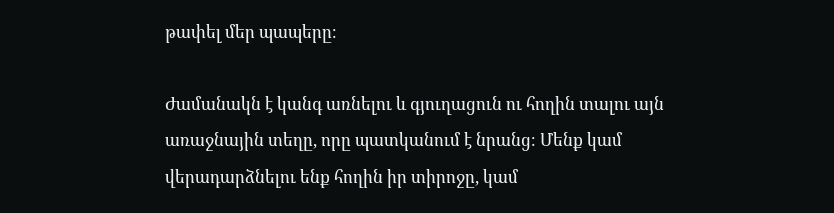թափել մեր պապերը։

Ժամանակն է կանգ առնելու և գյուղացուն ու հողին տալու այն առաջնային տեղը, որը պատկանում է նրանց։ Մենք կամ վերադարձնելու ենք հողին իր տիրոջը, կամ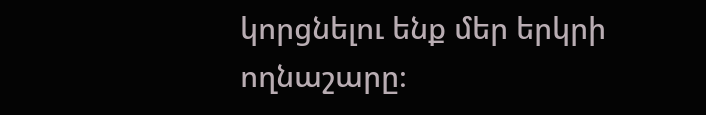կորցնելու ենք մեր երկրի ողնաշարը։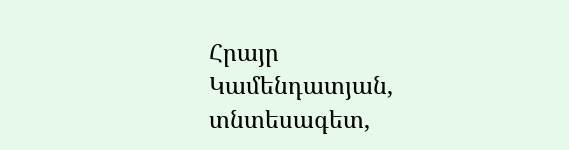Հրայր Կամենդատյան, տնտեսագետ,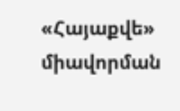«Հայաքվե» միավորման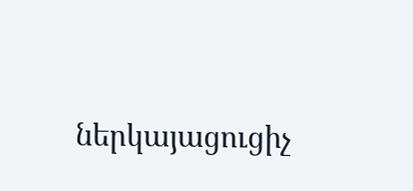ներկայացուցիչ